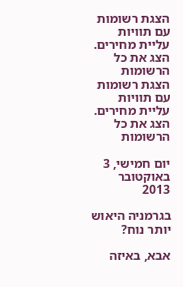הצגת רשומות עם תוויות עליית מחירים. הצג את כל הרשומות
הצגת רשומות עם תוויות עליית מחירים. הצג את כל הרשומות

יום חמישי, 3 באוקטובר 2013

בגרמניה היאוש יותר נוח?

אבא, באיזה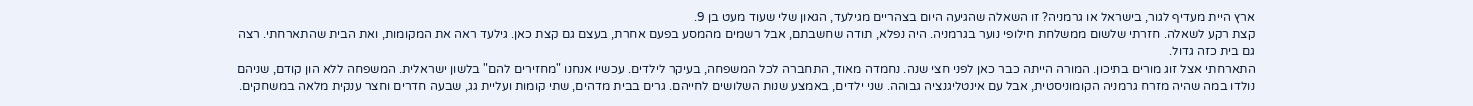ארץ היית מעדיף לגור, בישראל או גרמניה? זו השאלה שהגיעה היום בצהריים מגילעד, הגאון שלי שעוד מעט בן 9.
קצת רקע לשאלה. חזרתי שלשום ממשלחת חילופי נוער בגרמניה. היה נפלא, תודה שחשבתם, אבל רשמים מהמסע בפעם אחרת, בעצם גם קצת כאן. גילעד ראה את המקומות, ואת הבית שהתארחתי. רצה גם בית כזה גדול.
התארחתי אצל זוג מורים בתיכון. המורה הייתה כבר כאן לפני חצי שנה. נחמדה מאוד, התחברה לכל המשפחה, בעיקר לילדים. עכשיו אנחנו "מחזירים להם" בלשון ישראלית. המשפחה ללא הון קודם, שניהם נולדו במה שהיה מזרח גרמניה הקומוניסטית, אבל עם אינטליגנציה גבוהה. שני ילדים, באמצע שנות השלושים לחייהם. גרים בבית מדהים, שתי קומות ועליית גג, שבעה חדרים וחצר ענקית מלאה במשחקים.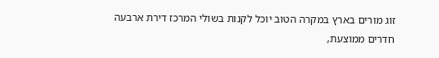זוג מורים בארץ במקרה הטוב יוכל לקנות בשולי המרכז דירת ארבעה חדרים ממוצעת,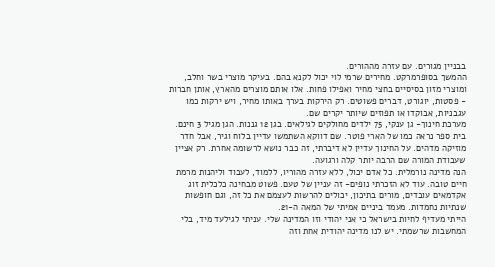בבניין מגורים. עם עזרה מההורים.
ההמשך בסופרמרקט. מחירים שרמי לוי יכול לקנא בהם. בעיקר מוצרי בשר וחלב, ומוצרי מזון בסיסיים בחצי מחיר ואפילו פחות. אלו אותם מוצרים מהארץ, אותן חברות - פסטות, יוגורט, דברים פשוטים. רק הירקות בערך באותו מחיר, ויש ירקות כמו עגבניות, אבוקדו או תפוזים שיותר יקרים שם.
מערכת חינוך- גן ענקי, 75 ילדים מחולקים לגילאים. בגן 12 גננות. הגן מגיל 3 חינם. בית ספר נראה כמו של הארי פוטר. שם דווקא השתמשו עדיין בלוח וגיר, אבל חדר מוזיקה מדהים. על החינוך עדיין לא דיברתי, זה כבר נושא לרשומה אחרת. רק אציין שעבודת המורה שם הרבה יותר קלה ורגועה.
הנה מדינה נורמלית. כל אדם יכול, ללא עזרה מהוריו, ללמוד, לעבוד וליהנות מרמת חיים טובה. עוד לא הזכרתי נופים- זה עניין של טעם. פשוט מבחינה כלכלית זוג אקדמאים עובדים, מורים בתיכון, יכולים להרשות לעצמם את כל זה, וגם חופשות שנתיות נחמדות. מעמד ביניים אמיתי של המאה ה-21.
הייתי מעדיף לחיות בישראל כי אני יהודי וזו המדינה שלי. עניתי לגילעד מיד, בלי המחשבות שרשמתי. יש לנו מדינה יהודית אחת וזה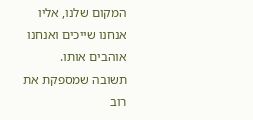המקום שלנו, אליו אנחנו שייכים ואנחנו אוהבים אותו.
תשובה שמספקת את רוב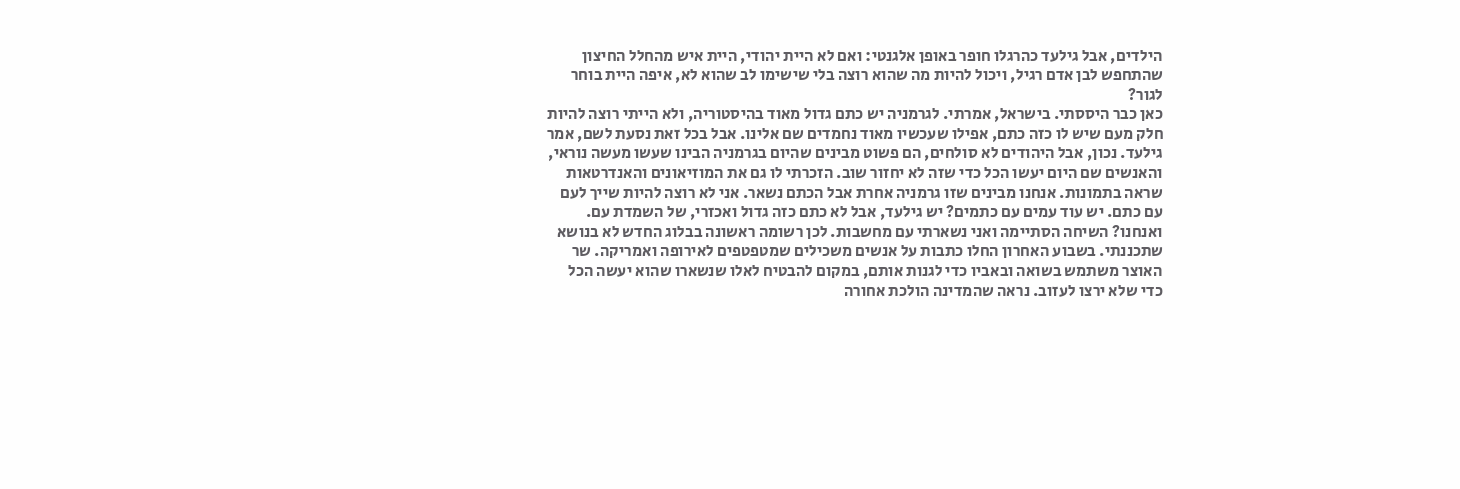הילדים, אבל גילעד כהרגלו חופר באופן אלגנטי: ואם לא היית יהודי, היית איש מהחלל החיצון שהתחפש לבן אדם רגיל, ויכול להיות מה שהוא רוצה בלי שישימו לב שהוא לא, איפה היית בוחר לגור?
כאן כבר היססתי. בישראל, אמרתי. לגרמניה יש כתם גדול מאוד בהיסטוריה, ולא הייתי רוצה להיות חלק מעם שיש לו כזה כתם, אפילו שעכשיו מאוד נחמדים שם אלינו. אבל בכל זאת נסעת לשם, אמר גילעד. נכון, אבל היהודים לא סולחים, הם פשוט מבינים שהיום בגרמניה הבינו שעשו מעשה נוראי, והאנשים שם היום יעשו הכל כדי שזה לא יחזור שוב. הזכרתי לו גם את המוזיאונים והאנדרטאות שראה בתמונות. אנחנו מבינים שזו גרמניה אחרת אבל הכתם נשאר. אני לא רוצה להיות שייך לעם עם כתם. יש עוד עמים עם כתמים? יש גילעד, אבל לא כתם כזה גדול ואכזרי, של השמדת עם.
ואנחנו? השיחה הסתיימה ואני נשארתי עם מחשבות. לכן רשומה ראשונה בבלוג החדש לא בנושא שתכננתי. בשבוע האחרון החלו כתבות על אנשים משכילים שמטפטפים לאירופה ואמריקה. שר האוצר משתמש בשואה ובאביו כדי לגנות אותם, במקום להבטיח לאלו שנשארו שהוא יעשה הכל כדי שלא ירצו לעזוב. נראה שהמדינה הולכת אחורה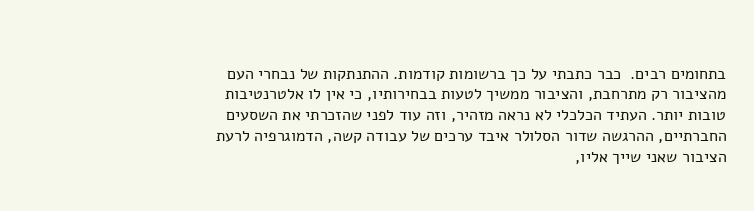בתחומים רבים.  כבר כתבתי על כך ברשומות קודמות. ההתנתקות של נבחרי העם מהציבור רק מתרחבת, והציבור ממשיך לטעות בבחירותיו, כי אין לו אלטרנטיבות טובות יותר. העתיד הכלכלי לא נראה מזהיר, וזה עוד לפני שהזכרתי את השסעים החברתיים, ההרגשה שדור הסלולר איבד ערכים של עבודה קשה, הדמוגרפיה לרעת הציבור שאני שייך אליו,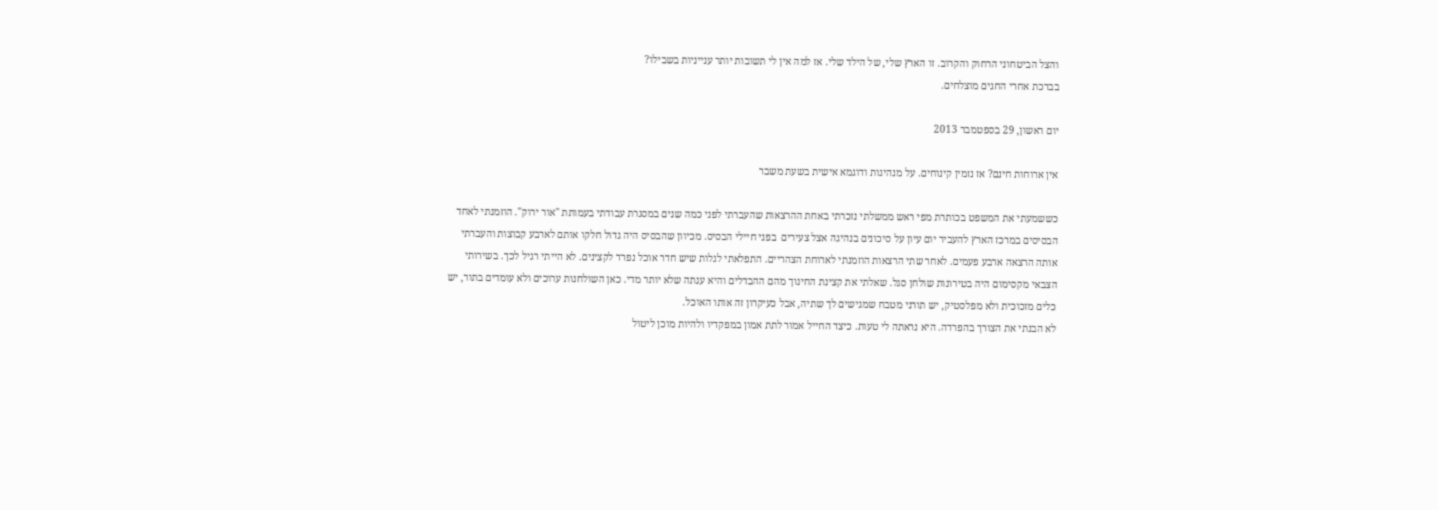והצל הביטחוני הרחוק והקרוב. זו הארץ שלי, של הילד שלי. אז למה אין לי תשובות יותר ענייניות בשבילו?
בברכת אחרי החגים מוצלחים.

יום ראשון, 29 בספטמבר 2013

אין ארוחות חינם? אז נזמין קינוחים. על מנהיגות ודוגמא אישית בשעת משבר

כששמעתי את המשפט בכותרת מפי ראש ממשלתי נזכרתי באחת ההרצאות שהעברתי לפני כמה שנים במסגרת עבודתי בעמותת "אור ירוק". הוזמנתי לאחד הבסיסים במרכז הארץ להעביר יום עיון על סיכונים בנהיגה אצל צעירים  בפני חיילי הבסיס. מכיוון שהבסיס היה גדול חלקו אותם לארבע קבוצות והעברתי אותה הרצאה ארבע פעמים. לאחר שתי הרצאות הוזמנתי לארוחת הצהריים. התפלאתי לגלות שיש חדר אוכל נפרד לקצינים. לא הייתי רגיל לכך. בשירותי הצבאי מקסימום היה בטירונות שולחן סגל. שאלתי את קצינת החינוך מהם ההבדלים והיא ענתה שלא יותר מדי. כאן השולחנות ערוכים ולא עומדים בתור, יש כלים מזכוכית ולא מפלסטיק, יש תורני מטבח שמגישים לך שתיה, אבל כעיקרון זה אותו האוכל.
לא הבנתי את הצורך בהפרדה. היא נראתה לי טעות. כיצד החייל אמור לתת אמון במפקדיו ולהיות מוכן ליטול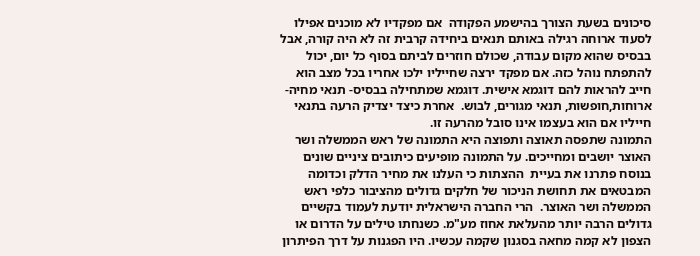סיכונים בשעת הצורך בהישמע הפקודה  אם מפקדיו לא מוכנים אפילו לסעוד ארוחה רגילה באותם תנאים ביחידה קרבית זה לא היה קורה, אבל בבסיס שהוא מקום עבודה, שכולם חוזרים לביתם בסוף כל יום, יכול להתפתח נוהל כזה. אם מפקד ירצה שחייליו ילכו אחריו בכל מצב הוא חייב להראות להם דוגמא אישית. דוגמא שמתחילה בבסיס- תנאי מחיה- ארוחות,חופשות, תנאי מגורים, לבוש.  אחרת כיצד יצדיק הרעה בתנאי חייליו אם הוא בעצמו אינו סובל מהרעה זו.
התמונה שתפסה תאוצה ותפוצה היא התמונה של ראש הממשלה ושר האוצר יושבים ומחייכים. על התמונה מופיעים כיתובים ציניים שונים בנוסח פתרנו את בעיית  ההצתות כי העלנו את מחיר הדלק וכדומה המבטאים את תחושת הניכור של חלקים גדולים מהציבור כלפי ראש הממשלה ושר האוצר.  הרי החברה הישראלית יודעת לעמוד בקשיים גדולים הרבה יותר מהעלאת אחוז מע"מ. כשנחתו טילים על הדרום או הצפון לא קמה מחאה בסגנון שקמה עכשיו. היו הפגנות על דרך הפיתרון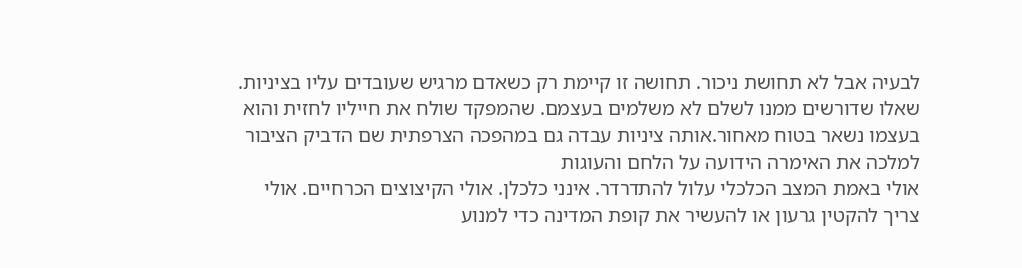לבעיה אבל לא תחושת ניכור. תחושה זו קיימת רק כשאדם מרגיש שעובדים עליו בציניות. שאלו שדורשים ממנו לשלם לא משלמים בעצמם. שהמפקד שולח את חייליו לחזית והוא בעצמו נשאר בטוח מאחור.אותה ציניות עבדה גם במהפכה הצרפתית שם הדביק הציבור למלכה את האימרה הידועה על הלחם והעוגות
אולי באמת המצב הכלכלי עלול להתדרדר. אינני כלכלן. אולי הקיצוצים הכרחיים. אולי צריך להקטין גרעון או להעשיר את קופת המדינה כדי למנוע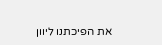את הפיכתנו ליוון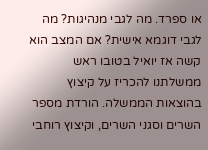או ספרד. מה לגבי מנהיגות? מה לגבי דוגמא אישית? אם המצב הוא קשה אז יואיל בטובו ראש ממשלתנו להכריז על קיצוץ בהוצאות הממשלה. הורדת מספר השרים וסגני השרים, וקיצוץ רוחבי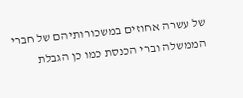של עשרה אחוזים במשכורותיהם של חברי הממשלה וברי הכנסת כמו כן הגבלת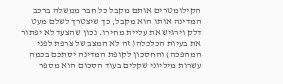הקילומטרים אותם מקבל כל חבר ממשלה ברכב המדינה אותו הוא מקבל, כך שיצטרך לשלם מעט דלק וירגיש את עליית מחירו. נכון שהצעד לא יפתור את בעיות הכלכלה( זה לא המצב של צרפת לפני המהפכה) והחסכון לקופת המדינה יסתכם בכמה עשרות מיליוני שקלים בעוד הסכום הוא מספר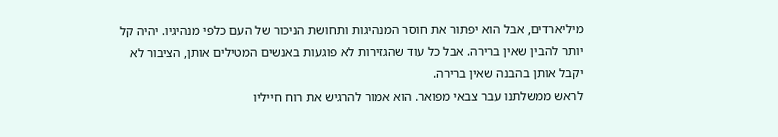מיליארדים, אבל הוא יפתור את חוסר המנהיגות ותחושת הניכור של העם כלפי מנהיגיו. יהיה קל יותר להבין שאין ברירה. אבל כל עוד שהגזירות לא פוגעות באנשים המטילים אותן, הציבור לא יקבל אותן בהבנה שאין ברירה.
לראש ממשלתנו עבר צבאי מפואר. הוא אמור להרגיש את רוח חייליו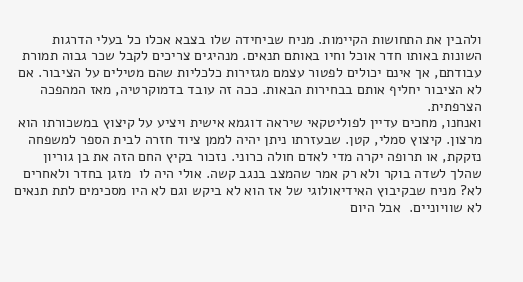ולהבין את התחושות הקיימות. מניח שביחידה שלו בצבא אכלו כל בעלי הדרגות השונות באותו חדר אוכל וחיו באותם תנאים. מנהיגים צריכים לקבל שכר גבוה תמורת עבודתם, אך אינם יכולים לפטור עצמם מגזירות כלכליות שהם מטילים על הציבור. אם לא הציבור יחליף אותם בבחירות הבאות. ככה זה עובד בדמוקרטיה, מאז המהפכה הצרפתית.
ואנחנו, מחכים עדיין לפוליטקאי שיראה דוגמא אישית ויציע על קיצוץ במשכורתו הוא מרצון. קיצוץ סמלי, קטן. שבעזרתו ניתן יהיה לממן ציוד חזרה לבית הספר למשפחה נזקקת, או תרופה יקרה מדי לאדם חולה כרוני. נזכור בקיץ החם הזה את בן גוריון שהלך לשדה בוקר ולא רק אמר שהמצב בנגב קשה. אולי היה לו  מזגן בחדר ולאחרים לא? מניח שבקיבוץ האידיאולוגי של אז הוא לא ביקש וגם לא היו מסכימים לתת תנאים לא שוויוניים.  אבל היום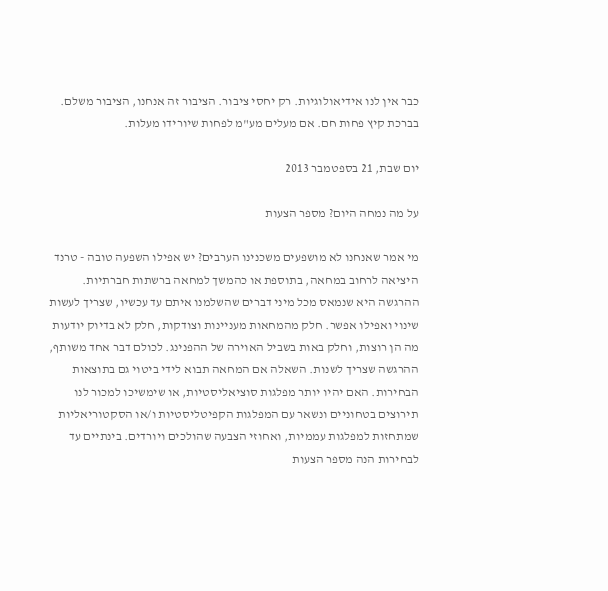כבר אין לנו אידיאולוגיות. רק יחסי ציבור. הציבור זה אנחנו, הציבור משלם.
בברכת קיץ פחות חם. אם מעלים מע"מ לפחות שיורידו מעלות.

יום שבת, 21 בספטמבר 2013

על מה נמחה היום? מספר הצעות

מי אמר שאנחנו לא מושפעים משכנינו הערבים? יש אפילו השפעה טובה - טרנד היציאה לרחוב במחאה, בתוספת או כהמשך למחאה ברשתות חברתיות. ההרגשה היא שנמאס מכל מיני דברים שהשלמנו איתם עד עכשיו, שצריך לעשות שינוי ואפילו אפשר. חלק מהמחאות מעניינות וצודקות, חלק לא בדיוק יודעות מה הן רוצות, וחלק באות בשביל האוירה של ההפנינג. לכולם דבר אחד משותף, ההרגשה שצריך לשנות. השאלה אם המחאה תבוא לידי ביטוי גם בתוצאות הבחירות. האם יהיו יותר מפלגות סוציאליסטיות, או שימשיכו למכור לנו תירוצים בטחוניים ונשאר עם המפלגות הקפיטליסטיות ו/או הסקטוריאליות שמתחזות למפלגות עממיות, ואחוזי הצבעה שהולכים ויורדים. בינתיים עד לבחירות הנה מספר הצעות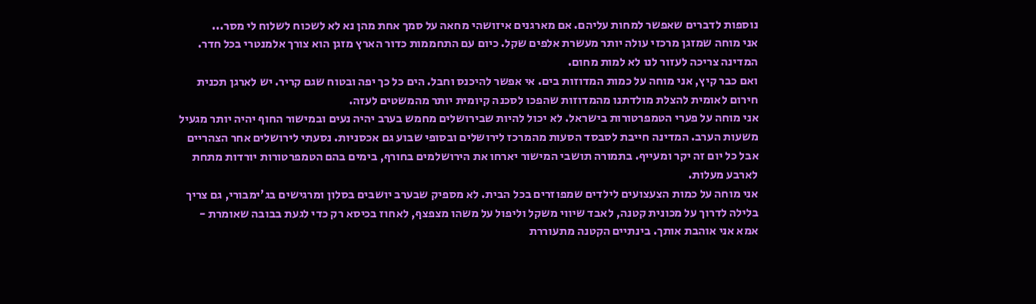נוספות לדברים שאפשר למחות עליהם. אם מארגנים איזושהי מחאה על סמך אחת מהן נא לא לשכוח לשלוח לי מסר...
אני מוחה שמזגן מרכזי עולה יותר מעשרת אלפים שקל. כיום עם התחממות כדור הארץ מזגן הוא צורך אלמנטרי בכל חדר. המדינה צריכה לעזור לנו לא למות מחום.
ואם כבר קיץ, אני מוחה על כמות המדוזות בים. אי אפשר להיכנס וחבל. הים כל כך יפה ובטוח שגם קריר. יש לארגן תכנית חירום לאומית להצלת מולדתנו מהמדוזות שהפכו לסכנה קיומית יותר מהמשטים לעזה.
אני מוחה על פערי הטמפרטורות בישראל. לא יכול להיות שבירושלים מחמש בערב יהיה נעים ובמישור החוף יהיה יותר מגעיל משעות הערב. המדינה חייבת לסבסד הסעות מהמרכז לירושלים ובסופי שבוע גם אכסניות. נסעתי לירושלים אחר הצהריים אבל כל יום זה יקר ומעייף. בתמורה תושבי המישור יארחו את הירושלמים בחורף, בימים בהם הטמפרטורות יורדות מתחת לארבע מעלות.
אני מוחה על כמות הצעצועים לילדים שמפוזרים בכל הבית. לא מספיק שבערב יושבים בסלון ומרגישים בג'ימבורי, גם צריך בלילה לדרוך על מכונית קטנה, לאבד שיווי משקל וליפול על משהו מצפצף, לאחוז בכיסא רק כדי לגעת בבובה שאומרת - אמא אני אוהבת אותך. בינתיים הקטנה מתעוררת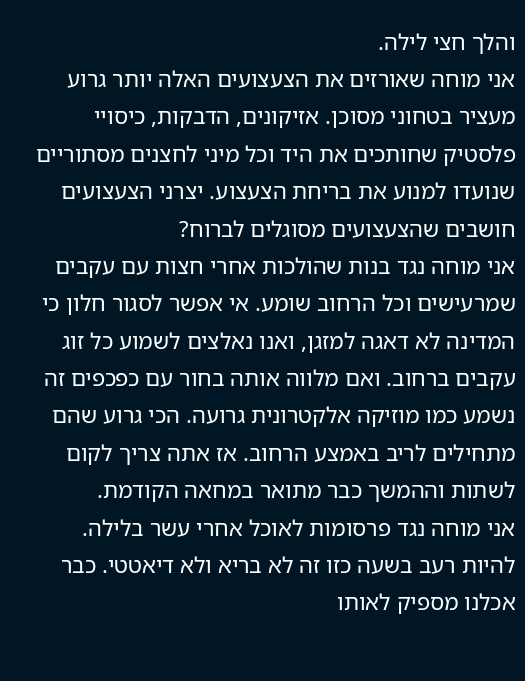והלך חצי לילה.
אני מוחה שאורזים את הצעצועים האלה יותר גרוע מעציר בטחוני מסוכן. אזיקונים, הדבקות, כיסויי פלסטיק שחותכים את היד וכל מיני לחצנים מסתוריים שנועדו למנוע את בריחת הצעצוע. יצרני הצעצועים חושבים שהצעצועים מסוגלים לברוח?
אני מוחה נגד בנות שהולכות אחרי חצות עם עקבים שמרעישים וכל הרחוב שומע. אי אפשר לסגור חלון כי המדינה לא דאגה למזגן, ואנו נאלצים לשמוע כל זוג עקבים ברחוב. ואם מלווה אותה בחור עם כפכפים זה נשמע כמו מוזיקה אלקטרונית גרועה. הכי גרוע שהם מתחילים לריב באמצע הרחוב. אז אתה צריך לקום לשתות וההמשך כבר מתואר במחאה הקודמת.
אני מוחה נגד פרסומות לאוכל אחרי עשר בלילה. להיות רעב בשעה כזו זה לא בריא ולא דיאטטי. כבר אכלנו מספיק לאותו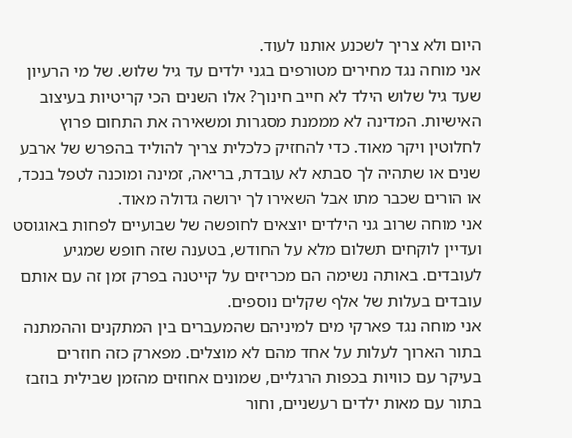היום ולא צריך לשכנע אותנו לעוד.
אני מוחה נגד מחירים מטורפים בגני ילדים עד גיל שלוש. של מי הרעיון שעד גיל שלוש הילד לא חייב חינוך? אלו השנים הכי קריטיות בעיצוב האישיות. המדינה לא מממנת מסגרות ומשאירה את התחום פרוץ לחלוטין ויקר מאוד. כדי להחזיק כלכלית צריך להוליד בהפרש של ארבע שנים או שתהיה לך סבתא לא עובדת, בריאה, זמינה ומוכנה לטפל בנכד, או הורים שכבר מתו אבל השאירו לך ירושה גדולה מאוד.
אני מוחה שרוב גני הילדים יוצאים לחופשה של שבועיים לפחות באוגוסט ועדיין לוקחים תשלום מלא על החודש, בטענה שזה חופש שמגיע לעובדים. באותה נשימה הם מכריזים על קייטנה בפרק זמן זה עם אותם עובדים בעלות של אלף שקלים נוספים.
אני מוחה נגד פארקי מים למיניהם שהמעברים בין המתקנים וההמתנה בתור הארוך לעלות על אחד מהם לא מוצלים. מפארק כזה חוזרים בעיקר עם כוויות בכפות הרגליים, שמונים אחוזים מהזמן שבילית בוזבז בתור עם מאות ילדים רעשניים, וחור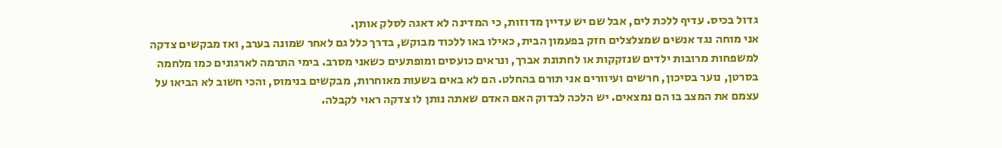גדול בכיס. עדיף ללכת לים, אבל שם יש עדיין מדוזות, כי המדינה לא דאגה לסלק אותן.
אני מוחה נגד אנשים שמצלצלים חזק בפעמון הבית, כאילו באו ללכוד מבוקש, בדרך כלל גם לאחר שמונה בערב, ואז מבקשים צדקה למשפחות מרובות ילדים שנזקקות או לחתונת אברך, ונראים כועסים ומופתעים כשאני מסרב. בימי התרמה לארגונים כמו מלחמה בסרטן, נוער בסיכון, חרשים ועיוורים אני תורם בהחלט. הם לא באים בשעות מאוחרות, מבקשים בנימוס, והכי חשוב לא הביאו על עצמם את המצב בו הם נמצאים. יש הלכה לבדוק האם האדם שאתה נותן לו צדקה ראוי לקבלה.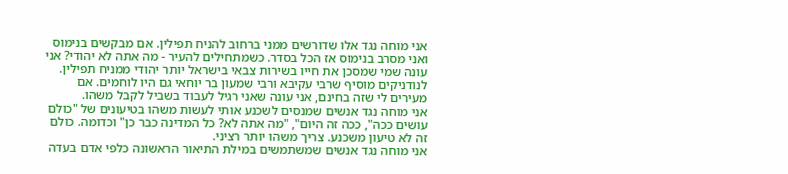אני מוחה נגד אלו שדורשים ממני ברחוב להניח תפילין. אם מבקשים בנימוס ואני מסרב בנימוס אז הכל בסדר. כשמתחילים להעיר - מה אתה לא יהודי? אני עונה שמי שמסכן את חייו בשירות צבאי בישראל יותר יהודי ממניח תפילין. לנודניקים מוסיף שרבי עקיבא ורבי שמעון בר יוחאי גם היו לוחמים. אם מעירים לי שזה בחינם, אני עונה שאני רגיל לעבוד בשביל לקבל משהו.
אני מוחה נגד אנשים שמנסים לשכנע אותי לעשות משהו בטיעונים של "כולם עושים ככה", ככה זה היום", "מה אתה לא? כל המדינה כבר כן" וכדומה. כולם זה לא טיעון משכנע. צריך משהו יותר רציני.
אני מוחה נגד אנשים שמשתמשים במילת התיאור הראשונה כלפי אדם בעדה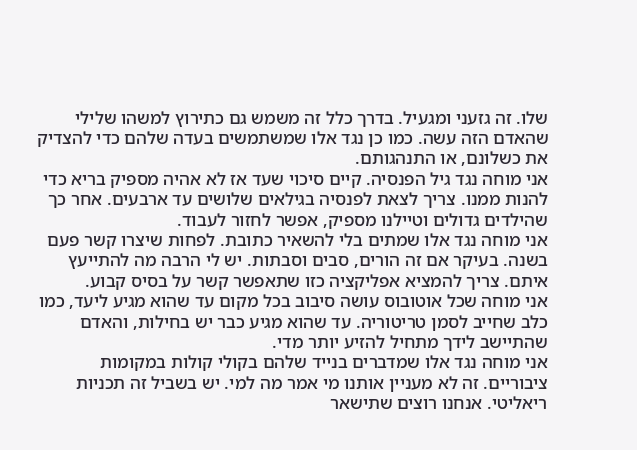שלו. זה גזעני ומגעיל. בדרך כלל זה משמש גם כתירוץ למשהו שלילי שהאדם הזה עשה. כמו כן נגד אלו שמשתמשים בעדה שלהם כדי להצדיק את כשלונם, או התנהגותם.
אני מוחה נגד גיל הפנסיה. קיים סיכוי שעד אז לא אהיה מספיק בריא כדי להנות ממנו. צריך לצאת לפנסיה בגילאים שלושים עד ארבעים. אחר כך שהילדים גדולים וטיילנו מספיק, אפשר לחזור לעבוד.
אני מוחה נגד אלו שמתים בלי להשאיר כתובת. לפחות שיצרו קשר פעם בשנה. בעיקר אם זה הורים, סבים וסבתות. יש לי הרבה מה להתייעץ איתם. צריך להמציא אפליקציה כזו שתאפשר קשר על בסיס קבוע.
אני מוחה שכל אוטובוס עושה סיבוב בכל מקום עד שהוא מגיע ליעד, כמו כלב שחייב לסמן טריטוריה. עד שהוא מגיע כבר יש בחילות, והאדם שהתיישב לידך מתחיל להזיע יותר מדי.
אני מוחה נגד אלו שמדברים בנייד שלהם בקולי קולות במקומות ציבוריים. זה לא מעניין אותנו מי אמר מה למי. יש בשביל זה תכניות ריאליטי. אנחנו רוצים שתישאר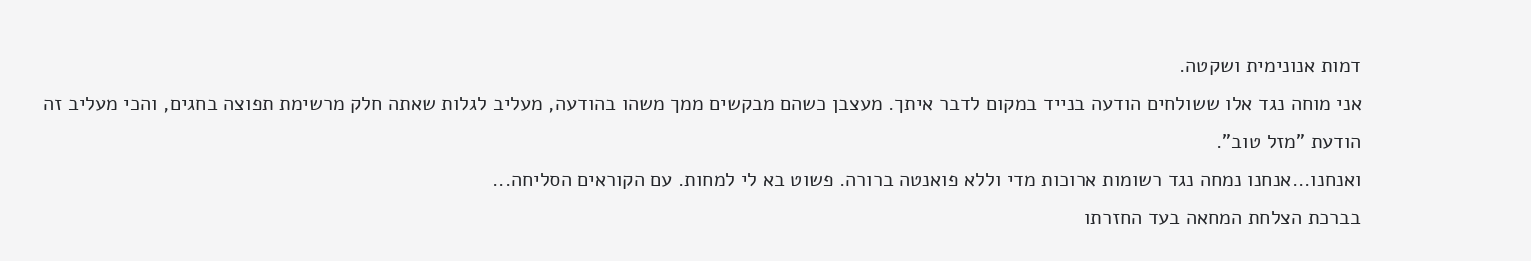דמות אנונימית ושקטה.
אני מוחה נגד אלו ששולחים הודעה בנייד במקום לדבר איתך. מעצבן כשהם מבקשים ממך משהו בהודעה, מעליב לגלות שאתה חלק מרשימת תפוצה בחגים, והכי מעליב זה הודעת "מזל טוב".
ואנחנו...אנחנו נמחה נגד רשומות ארוכות מדי וללא פואנטה ברורה. פשוט בא לי למחות. עם הקוראים הסליחה...
בברכת הצלחת המחאה בעד החזרתו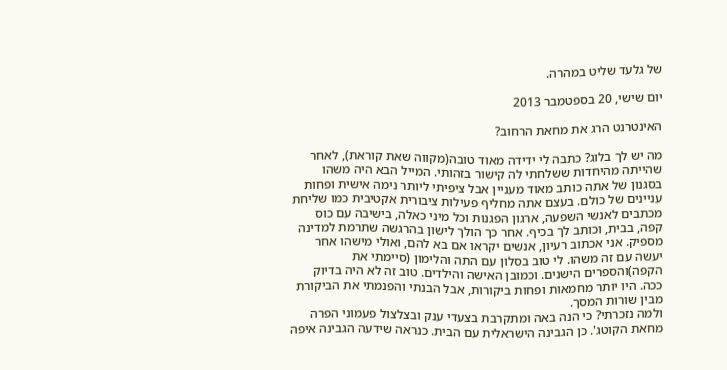של גלעד שליט במהרה.

יום שישי, 20 בספטמבר 2013

האינטרנט הרג את מחאת הרחוב?

מה יש לך בלוג? כתבה לי ידידה מאוד טובה(מקווה שאת קוראת), לאחר שהייתה מהיחדות ששלחתי לה קישור בזהותי. המייל הבא היה משהו בסגנון של אתה כותב מאוד מעניין אבל ציפיתי ליותר נימה אישית ופחות עניינים של כולם. בעצם אתה מחליף פעילות ציבורית אקטיבית כמו שליחת מכתבים לאנשי השפעה, ארגון הפגנות וכל מיני כאלה, בישיבה עם כוס קפה, בבית, וכותב לך בכיף. אחר כך הולך לישון בהרגשה שתרמת למדינה מספיק. אני אכתוב רעיון, אנשים יקראו אם בא להם, ואולי מישהו אחר יעשה עם זה משהו. לי טוב בסלון עם התה והלימון (סיימתי את הקפה)והספרים הישנים. וכמובן האישה והילדים. טוב זה לא היה בדיוק ככה. היו יותר מחמאות ופחות ביקורות, אבל הבנתי והפנמתי את הביקורת מבין שורות המסך.
ולמה נזכרתי? כי הנה באה ומתקרבת בצעדי ענק ובצלצול פעמוני הפרה מחאת הקוטג'. כן הגבינה הישראלית עם הבית. כנראה שידעה הגבינה איפה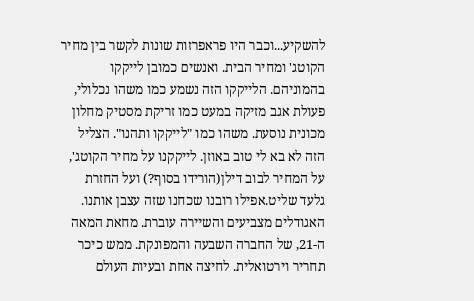להשקיע...וכבר היו פראפרזות שונות לקשר בין מחיר הקוטג' ומחיר הבית. ואנשים כמובן לייקקו בהמוניהם. הלייקקו הזה נשמע כמו משהו נכלולי, פעולת אגב מזיקה במעט כמו זריקת מסטיק מחלון מכונית נוסעת. משהו כמו "לייקקו ותהנו". הצליל הזה לא בא לי טוב באוזן. לייקקנו על מחיר הקוטג', על המחיר לבוב דילן(הורידו בסוף?) ועל החזרת גלעד שליט.אפילו רובנו שכחנו שזה עצבן אותנו. האגודלים מצביעים והשיירה עוברת. מחאת המאה ה-21, של החברה השבעה והמפונקת. ממש כיכר תחריר וירטואלית. לחיצה אחת ובעיות העולם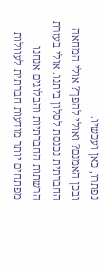נפתרו, כאן ועכשיו.
ובכן האמנם? ואולי להפך? אולי המחאה החברתית נכנסת לסלון ביתנו. אולי בעזרת הרשתות החברתיות והבלוגים אנחנו מפתחים יותר מודעות חברתית לעוולות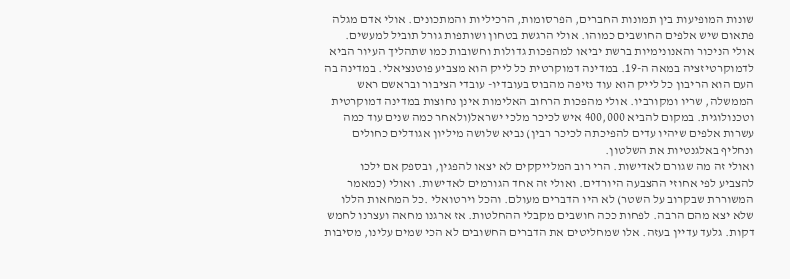שונות המופיעות בין תמונות החברים, הפרסומות, הרכיליות והמתכונים. אולי אדם מגלה פתאום שיש אלפים החושבים כמוהו. אולי הרגשת בטחון ושותפות גורל תוביל למעשים. אולי הניכור והאנונימיות ברשת יביאו למהפכות גדולות וחשובות כמו שתהליך העיור הביא לדמוקרטיזציה במאה ה-19. במדינה דמוקרטית כל לייק הוא מצביע פוטנציאלי. במדינה בה העם הוא הריבון כל לייק הוא עוד נזיפה מהבוס בעובדיו- עובדי הציבור ובראשם ראש הממשלה, שריו ומקורביו. אולי מהפכות הרחוב האלימות אינן נחוצות במדינה דמוקרטית וטכנולוגית. במקום להביא 400,000 איש לכיכר מלכי ישראל(ולאחר כמה שנים עוד כמה עשרות אלפים שיהיו עדים להפיכתה לכיכר רבין) נביא שלושה מיליון אגודלים כחולים ונחליף באלגנטיות את השלטון.
ואולי זה מה שגורם לאדישות. הרי רוב המלייקקים לא יצאו להפגין, ובספק אם ילכו להצביע לפי אחוזי ההצבעה היורדים. ואולי זה אחד הגורמים לאדישות. ואולי (כמאמר המשוררת שבקרוב על השטר) לא היו הדברים מעולם. והכל וירטואלי .כל המחאות הללו שלא יצא מהם הרבה. לפחות ככה חושבים מקבלי ההחלטות. אז ארגנו מחאה ועצרנו לחמש דקות. גלעד עדיין בעזה. אלו שמחליטים את הדברים החשובים לא הכי שמים עלינו, מסיבות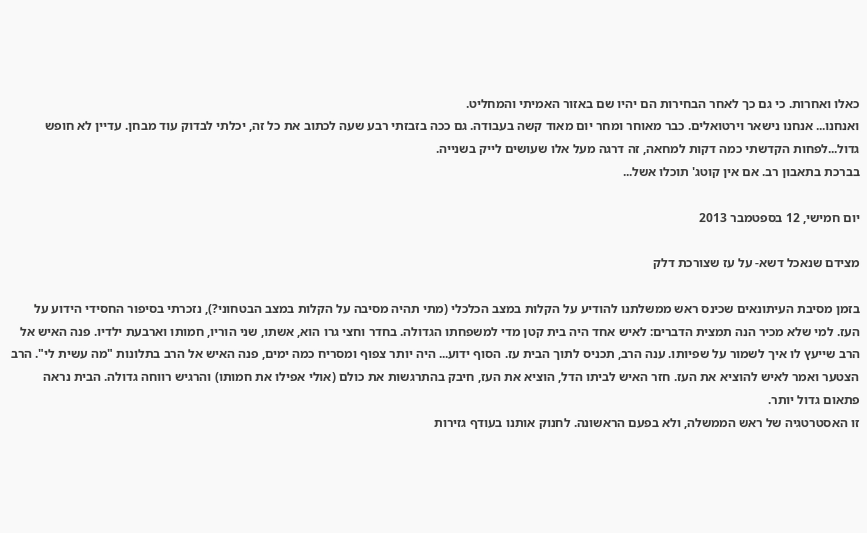כאלו ואחרות. כי גם כך לאחר הבחירות הם יהיו שם באזור האמיתי והמחליט.
ואנחנו... אנחנו נישאר וירטואלים. כבר מאוחר ומחר יום מאוד קשה בעבודה. גם ככה בזבזתי רבע שעה לכתוב את כל זה, יכלתי לבדוק עוד מבחן. עדיין לא חופש גדול...לפחות הקדשתי כמה דקות למחאה, זה דרגה מעל אלו שעושים לייק בשנייה.
בברכת בתאבון רב. אם אין קוטג' תוכלו אשל...

יום חמישי, 12 בספטמבר 2013

מצידם שנאכל דשא- על עז שצורכת דלק

בזמן מסיבת העיתונאים שכינס ראש ממשלתנו להודיע על הקלות במצב הכלכלי (מתי תהיה מסיבה על הקלות במצב הבטחוני?), נזכרתי בסיפור החסידי הידוע על העז. למי שלא מכיר הנה תמצית הדברים: לאיש אחד היה בית קטן מדי למשפחתו הגדולה. בחדר וחצי גרו הוא, אשתו, שני הוריו, חמותו וארבעת ילדיו. פנה האיש אל הרב שייעץ לו איך לשמור על שפיותו. ענה הרב, תכניס לתוך הבית עז. הסוף ידוע... היה יותר צפוף ומסריח כמה ימים, פנה האיש אל הרב בתלונות "מה עשית לי". הרב הצטער ואמר לאיש להוציא את העז. חזר האיש לביתו הדל, הוציא את העז, חיבק בהתרגשות את כולם (אולי אפילו את חמותו) והרגיש רווחה גדולה. הבית נראה פתאום גדול יותר.
זו האסטרטגיה של ראש הממשלה, ולא בפעם הראשונה. לחנוק אותנו בעודף גזירות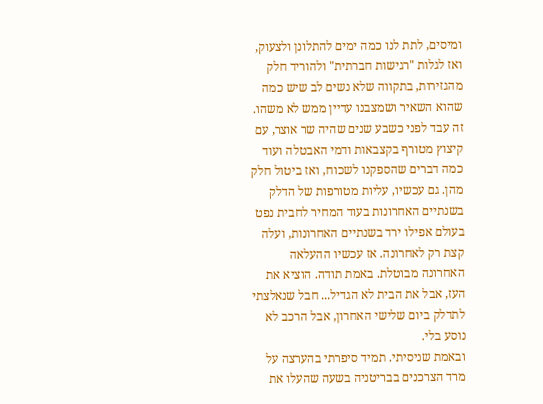ומיסים, לתת לנו כמה ימים להתלונן ולצעוק, ואז לגלות "רגישות חברתית" ולהוריד חלק מהגזירות, בתקווה שלא נשים לב שיש כמה שהוא השאיר ושמצבנו עדיין ממש לא משהו. זה עבד לפני כשבע שנים שהיה שר אוצר, עם קיצוץ מטורף בקצבאות ודמי האבטלה ועוד כמה דברים שהספקנו לשכוח, ואז ביטול חלק מהן. גם עכשיו, עליות מטורפות של הדלק בשנתיים האחרונות בעוד המחיר לחבית נפט בעולם אפילו ירד בשנתיים האחרונות, ועלה קצת רק לאחרונה. אז עכשיו ההעלאה האחרונה מבוטלת. באמת תודה. הוציא את העז, אבל את הבית לא הגדיל... חבל שנאלצתי לתדלק ביום שלישי האחרון, אבל הרכב לא נוסע בלי.
ובאמת שניסיתי. תמיד סיפרתי בהערצה על מרד הצרכנים בבריטניה בשעה שהעלו את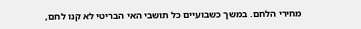מחירי הלחם. במשך כשבועיים כל תושבי האי הבריטי לא קנו לחם,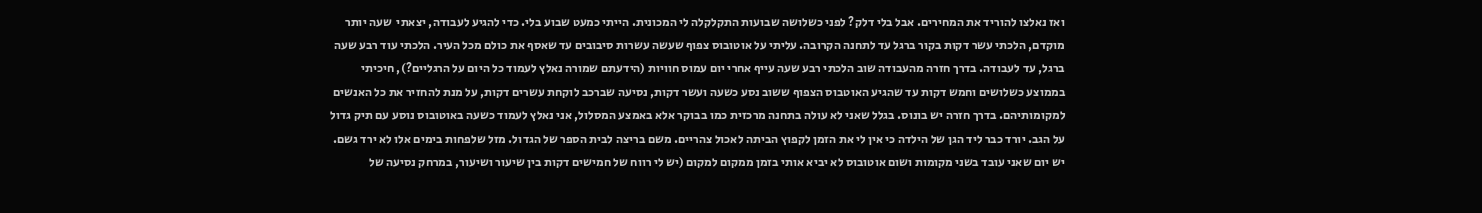ואז נאלצו להוריד את המחירים. אבל בלי דלק? לפני כשלושה שבועות התקלקלה לי המכונית. הייתי כמעט שבוע בלי. כדי להגיע לעבודה, יצאתי  שעה יותר מוקדם, הלכתי עשר דקות בקור ברגל עד לתחנה הקרובה. עליתי על אוטובוס צפוף שעשה עשרות סיבובים עד שאסף את כולם מכל העיר. הלכתי עוד רבע שעה ברגל, עד לעבודה. בדרך חזרה מהעבודה שוב הלכתי רבע שעה עייף אחרי יום עמוס חוויות (הידעתם שמורה נאלץ לעמוד כל היום על הרגליים?), חיכיתי בממוצע כשלושים וחמש דקות עד שהגיע האוטבוס הצפוף ששוב נסע כשעה ועשר דקות, נסיעה שברכב לוקחת עשרים דקות, על מנת להחזיר את כל האנשים למקומותיהם. בדרך חזרה יש בונוס. בגלל שאני לא עולה בתחנה מרכזית כמו בבוקר אלא באמצע המסלול, אני נאלץ לעמוד כשעה באוטובוס נוסע עם תיק גדול על הגב. יורד כבר ליד הגן של הילדה כי אין לי את הזמן לקפוץ הביתה לאכול צהריים. משם בריצה לבית הספר של הגדול. מזל שלפחות בימים אלו לא ירד גשם. יש יום שאני עובד בשני מקומות ושום אוטובוס לא יביא אותי בזמן ממקום למקום (יש לי רווח של חמישים דקות בין שיעור ושיעור, במרחק נסיעה של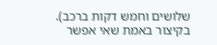שלושים וחמש דקות ברכב). בקיצור באמת שאי אפשר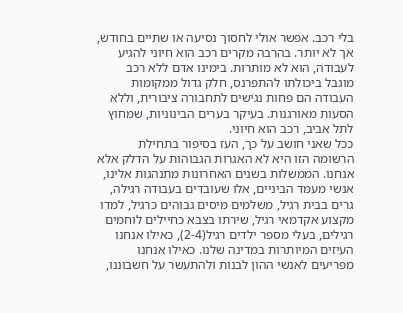בלי רכב. אפשר אולי לחסוך נסיעה או שתיים בחודש, אך לא יותר. בהרבה מקרים רכב הוא חיוני להגיע לעבודה, הוא לא מותרות. בימינו אדם ללא רכב מוגבל ביכולתו להתפרנס, חלק גדול ממקומות העבודה הם פחות נגישים לתחבורה ציבורית, וללא הסעות מאורגנות. בעיקר בערים הבינוניות, שמחוץ לתל אביב, רכב הוא חיוני.
ככל שאני חושב על כך, העז בסיפור בתחילת הרשומה הזו היא לא האגרות הגבוהות על הדלק אלא אנחנו. הממשלות בשנים האחרונות מתנהגות אלינו, אנשי מעמד הביניים, אלו שעובדים בעבודה רגילה, גרים בבית רגיל, משלמים מיסים גבוהים כרגיל, למדו מקצוע אקדמאי רגיל, שירתו בצבא כחיילים לוחמים רגילים, בעלי מספר ילדים רגיל(2-4), כאילו אנחנו העיזים המיותרות במדינה שלנו. כאילו אנחנו מפריעים לאנשי ההון לבנות ולהתעשר על חשבוננו,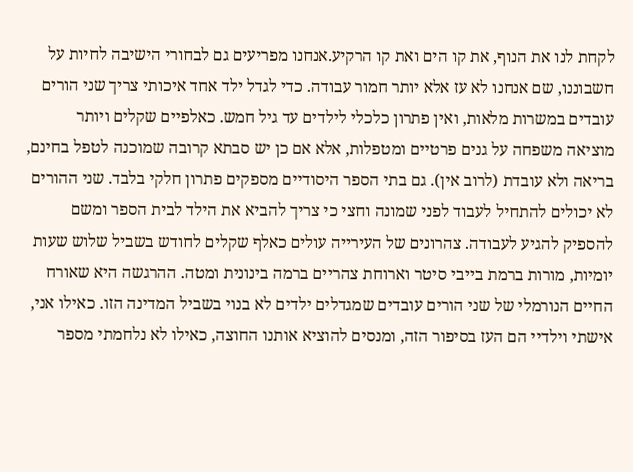לקחת לנו את הנוף, את קו הים ואת קו הרקיע.אנחנו מפריעים גם לבחורי הישיבה לחיות על חשבוננו, שם אנחנו לא עז אלא יותר חמור עבודה. כדי לגדל ילד אחד איכותי צריך שני הורים עובדים במשרות מלאות, ואין פתרון כלכלי לילדים עד גיל חמש. כאלפיים שקלים ויותר מוציאה משפחה על גנים פרטיים ומטפלות, אלא אם כן יש סבתא קרובה שמוכנה לטפל בחינם, בריאה ולא עובדת (לרוב אין). גם בתי הספר היסודיים מספקים פתרון חלקי בלבד. שני ההורים לא יכולים להתחיל לעבוד לפני שמונה וחצי כי צריך להביא את הילד לבית הספר ומשם להספיק להגיע לעבודה. צהרונים של העירייה עולים כאלף שקלים לחודש בשביל שלוש שעות יומיות, מורות ברמת בייבי סיטר וארוחת צהריים ברמה בינונית ומטה. ההרגשה היא שאורח החיים הנורמלי של שני הורים עובדים שמגדלים ילדים לא בנוי בשביל המדינה הזו. כאילו אני, אישתי וילדיי הם העז בסיפור הזה, ומנסים להוציא אותנו החוצה, כאילו לא נלחמתי מספר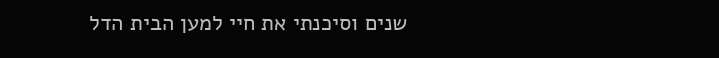שנים וסיכנתי את חיי למען הבית הדל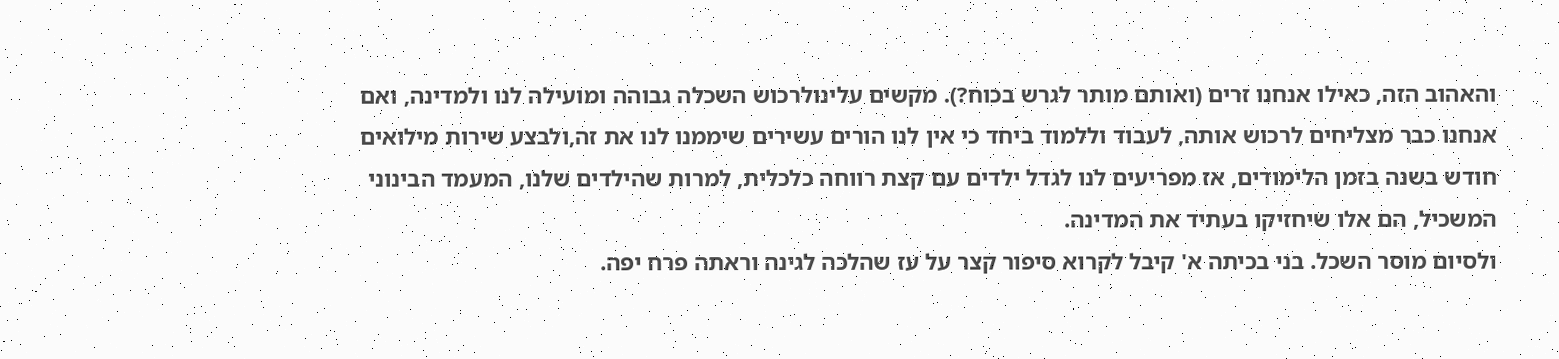והאהוב הזה, כאילו אנחנו זרים (ואותם מותר לגרש בכוח?). מקשים עלינולרכוש השכלה גבוהה ומועילה לנו ולמדינה, ואם אנחנו כבר מצליחים לרכוש אותה, לעבוד וללמוד ביחד כי אין לנו הורים עשירים שיממנו לנו את זה,ולבצע שירות מילואים חודש בשנה בזמן הלימודים, אז מפריעים לנו לגדל ילדים עם קצת רווחה כלכלית, למרות שהילדים שלנו, המעמד הבינוני המשכיל, הם אלו שיחזיקו בעתיד את המדינה.
ולסיום מוסר השכל. בני בכיתה א' קיבל לקרוא סיפור קצר על עז שהלכה לגינה וראתה פרח יפה.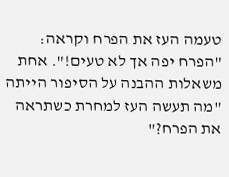טעמה העז את הפרח וקראה: "הפרח יפה אך לא טעים!". אחת משאלות ההבנה על הסיפור הייתה "מה תעשה העז למחרת כשתראה את הפרח?"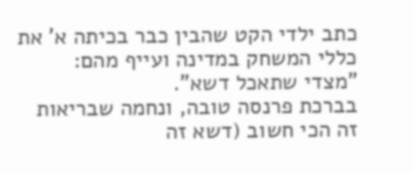כתב ילדי הקט שהבין כבר בכיתה א' את כללי המשחק במדינה ועייף מהם: "מצדי שתאכל דשא".
בברכת פרנסה טובה, ונחמה שבריאות זה הכי חשוב (דשא זה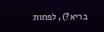בריא?), לפחות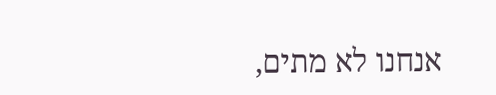אנחנו לא מתים,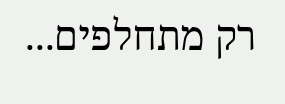רק מתחלפים...